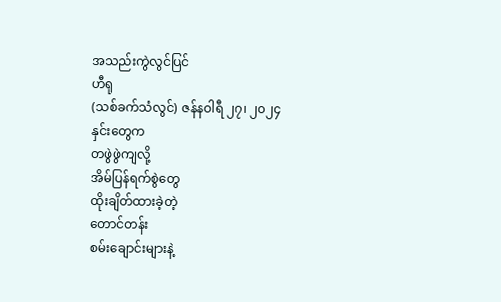အသည်းကွဲလွင်ပြင်
ဟီရု
(သစ်ခက်သံလွင်) ဇန်နဝါရီ ၂၇၊ ၂၀၂၄
နှင်းတွေက
တဖွဲဖွဲကျလို့
အိမ်ပြန်ရက်စွဲတွေ
ထိုးချိတ်ထားခဲ့တဲ့
တောင်တန်း
စမ်းချောင်းများနဲ့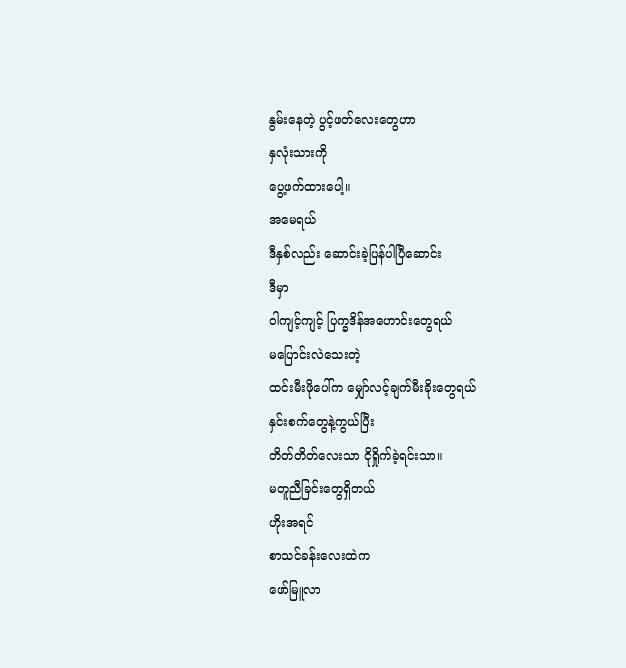နွမ်းနေတဲ့ ပွင့်ဖတ်လေးတွေဟာ
နှလုံးသားကို
ပွေ့ဖက်ထားပေါ့။
အမေရယ်
ဒီနှစ်လည်း ဆောင်းခဲ့ပြန်ပါပြီဆောင်း
ဒီမှာ
ဝါကျင့်ကျင့် ပြက္ခဒိန်အဟောင်းတွေရယ်
မပြောင်းလဲသေးတဲ့
ထင်းမီးဖိုပေါ်က မျှော်လင့်ချက်မီးခိုးတွေရယ်
နှင်းစက်တွေနဲ့ကွယ်ပြီး
တိတ်တိတ်လေးသာ ငိုရှိုက်ခဲ့ရင်းသာ။
မတူညီခြင်းတွေရှိတယ်
ဟိုးအရင်
စာသင်ခန်းလေးထဲက
ဖော်မြူလာ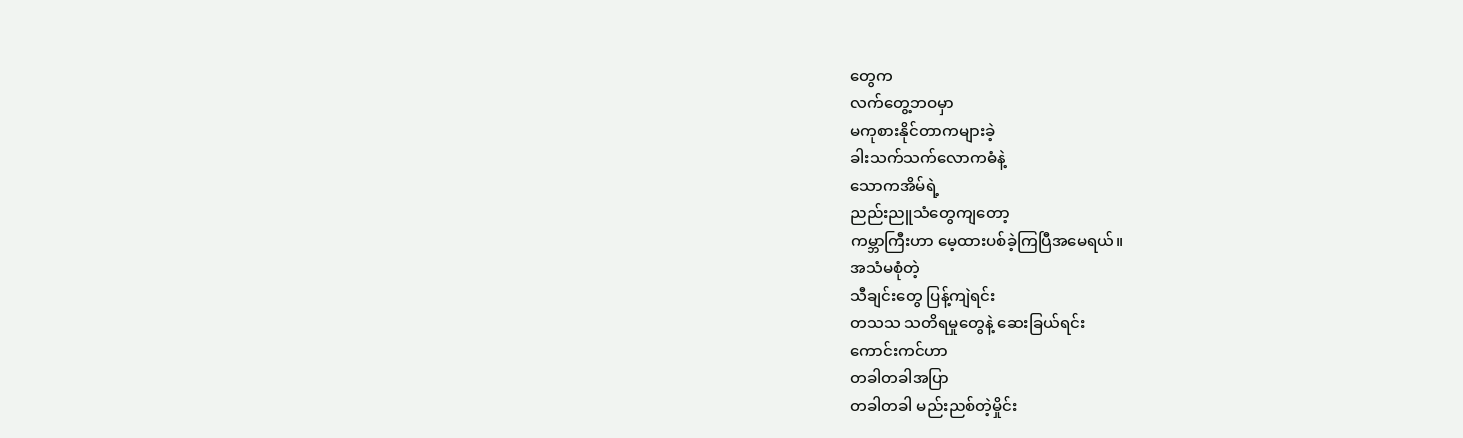တွေက
လက်တွေ့ဘဝမှာ
မကုစားနိုင်တာကများခဲ့
ခါးသက်သက်လောကဓံနဲ့
သောကအိမ်ရဲ့
ညည်းညူသံတွေကျတော့
ကမ္ဘာကြီးဟာ မေ့ထားပစ်ခဲ့ကြပြီအမေရယ်။
အသံမစုံတဲ့
သီချင်းတွေ ပြန့်ကျဲရင်း
တသသ သတိရမှုတွေနဲ့ ဆေးခြယ်ရင်း
ကောင်းကင်ဟာ
တခါတခါအပြာ
တခါတခါ မည်းညစ်တဲ့မှိုင်း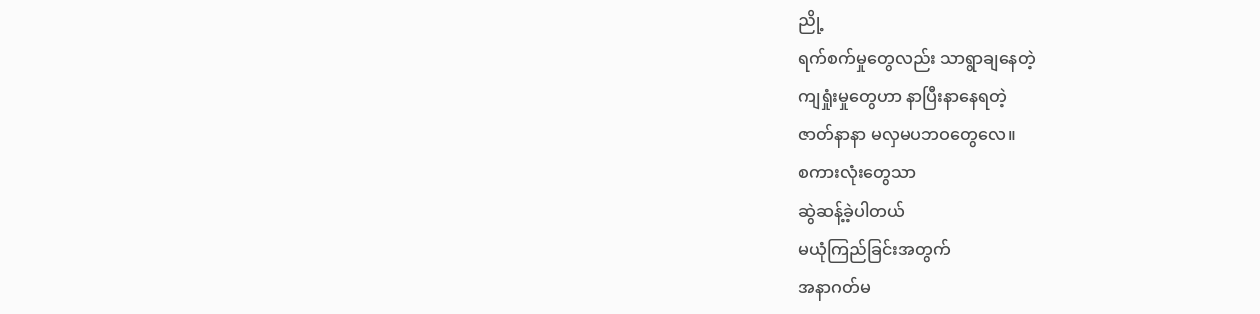ညို့
ရက်စက်မှုတွေလည်း သာရွာချနေတဲ့
ကျရှုံးမှုတွေဟာ နာပြီးနာနေရတဲ့
ဇာတ်နာနာ မလှမပဘဝတွေလေ။
စကားလုံးတွေသာ
ဆွဲဆန့်ခဲ့ပါတယ်
မယုံကြည်ခြင်းအတွက်
အနာဂတ်မ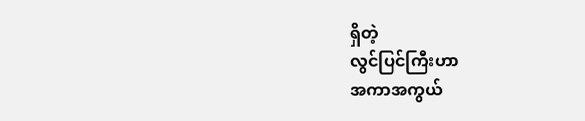ရှိတဲ့
လွင်ပြင်ကြီးဟာ
အကာအကွယ်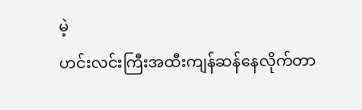မဲ့
ဟင်းလင်းကြီးအထီးကျန်ဆန်နေလိုက်တာ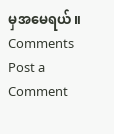မှအမေရယ်။
Comments
Post a Comment